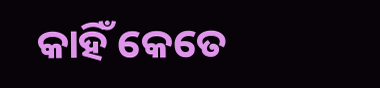କାହିଁ କେତେ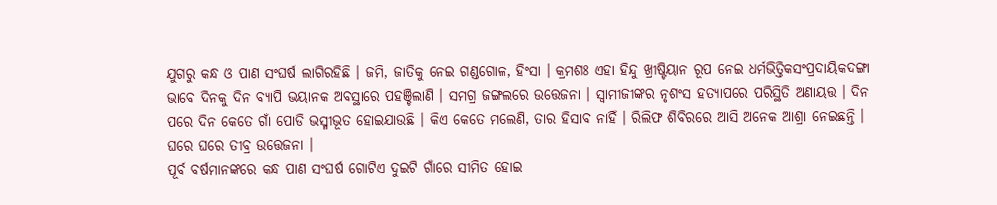ଯୁଗରୁ କନ୍ଧ ଓ ପାଣ ସଂଘର୍ଷ ଲାଗିରହିଛି । ଜମି, ଜାତିକୁ ନେଇ ଗଣ୍ଡଗୋଳ, ହିଂସା । କ୍ରମଶଃ ଏହା ହିନ୍ଦୁ ଖ୍ରୀଷ୍ଟିୟାନ ରୂପ ନେଇ ଧର୍ମଭିତ୍ତିକସଂପ୍ରଦାୟିକଦଙ୍ଗା ଭାବେ ଦିନକୁ ଦିନ ବ୍ୟାପି ଭୟାନକ ଅବସ୍ଥାରେ ପହଞ୍ଚିଲାଣି । ସମଗ୍ର ଜଙ୍ଗଲରେ ଉତ୍ତେଜନା । ସ୍ଵାମୀଜୀଙ୍କର ନୃଶଂସ ହତ୍ୟାପରେ ପରିସ୍ଥିତି ଅଣାୟତ୍ତ । ଦିନ ପରେ ଦିନ କେତେ ଗାଁ ପୋଡି ଭସ୍ମୀଭୂତ ହୋଇଯାଉଛି । କିଏ କେତେ ମଲେଣି, ତାର ହିସାବ ନାହିଁ । ରିଲିଫ ଶିବିରରେ ଆସି ଅନେକ ଆଶ୍ରା ନେଇଛନ୍ତି । ଘରେ ଘରେ ତୀବ୍ର ଉତ୍ତେଜନା ।
ପୂର୍ବ ବର୍ଷମାନଙ୍କରେ କନ୍ଧ ପାଣ ସଂଘର୍ଷ ଗୋଟିଏ ଦୁଇଟି ଗାଁରେ ସୀମିତ ହୋଇ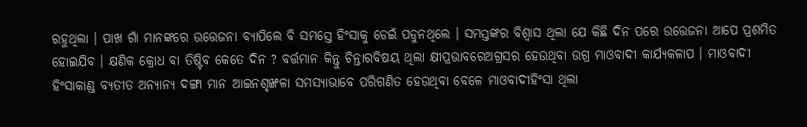ରହୁଥିଲା । ପାଖ ଗାଁ ମାନଙ୍କରେ ଉତ୍ତେଜନା ବ୍ୟାପିଲେ ବି ସମସ୍ତେ ହିଂସାକୁ ଡେଇଁ ପଡୁନଥିଲେ । ସମସ୍ତଙ୍କର ବିଶ୍ଵାସ ଥିଲା ଯେ କିଛି ଦିନ ପରେ ଉତ୍ତେଜନା ଆପେ ପ୍ରଶମିତ ହୋଇଯିବ । କ୍ଷଣିକ କ୍ରୋଧ ବା ତିଷ୍ଟିବ କେତେ ଦିନ ? ବର୍ତ୍ତମାନ କିନ୍ତୁ ଚିନ୍ତାରବିଷୟ ଥିଲା କ୍ଷୀପ୍ରଭାବରେଅଗ୍ରସର ହେଉଥିବା ଉଗ୍ର ମାଓବାଦୀ କାର୍ଯ୍ୟକଳାପ । ମାଓବାଦୀ ହିଂସାକାଣ୍ଡ ବ୍ୟତୀତ ଅନ୍ୟାନ୍ୟ ଦଙ୍ଗା ମାନ ଆଇନଶୃଙ୍ଖଳା ସମସ୍ୟାଭାବେ ପରିଗଣିତ ହେଉଥିବା ବେଳେ ମାଓବାଦୀହିଂସା ଥିଲା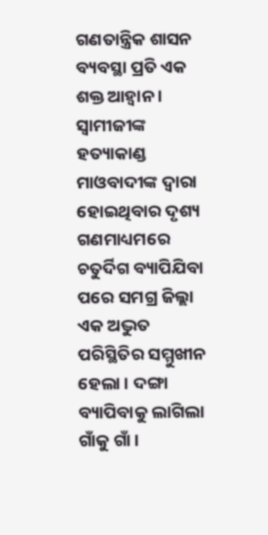ଗଣତାନ୍ତ୍ରିକ ଶାସନ ବ୍ୟବସ୍ଥା ପ୍ରତି ଏକ ଶକ୍ତ ଆହ୍ଵାନ । ସ୍ଵାମୀଜୀଙ୍କ ହତ୍ୟାକାଣ୍ଡ ମାଓବାଦୀଙ୍କ ଦ୍ଵାରା ହୋଇଥିବାର ଦୃଶ୍ୟ ଗଣମାଧ୍ୟମରେ ଚତୁର୍ଦିଗ ବ୍ୟାପିଯିବା ପରେ ସମଗ୍ର ଜିଲ୍ଲା ଏକ ଅଦ୍ଭୁତ ପରିସ୍ଥିତିର ସମ୍ମୁଖୀନ ହେଲା । ଦଙ୍ଗା ବ୍ୟାପିବାକୁ ଲାଗିଲା ଗାଁକୁ ଗାଁ ।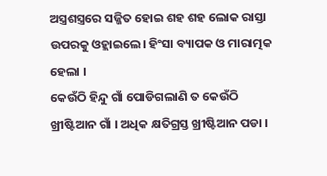ଅସ୍ତ୍ରଶସ୍ତ୍ରରେ ସଜ୍ଜିତ ହୋଇ ଶହ ଶହ ଲୋକ ରାସ୍ତା ଉପରକୁ ଓହ୍ଲାଇଲେ। ହିଂସା ବ୍ୟାପକ ଓ ମାରାତ୍ମକ ହେଲା ।
କେଉଁଠି ହିନ୍ଦୁ ଗାଁ ପୋଡିଗଲାଣି ତ କେଉଁଠି ଖ୍ରୀଷ୍ଟିଆନ ଗାଁ । ଅଧିକ କ୍ଷତିଗ୍ରସ୍ତ ଖ୍ରୀଷ୍ଟିଆନ ପଡା ।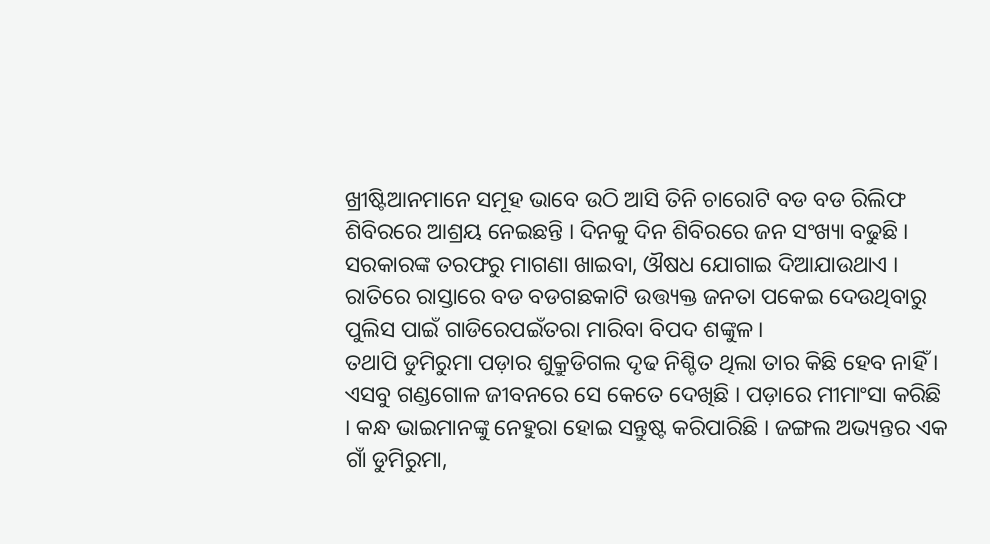ଖ୍ରୀଷ୍ଟିଆନମାନେ ସମୂହ ଭାବେ ଉଠି ଆସି ତିନି ଚାରୋଟି ବଡ ବଡ ରିଲିଫ ଶିବିରରେ ଆଶ୍ରୟ ନେଇଛନ୍ତି । ଦିନକୁ ଦିନ ଶିବିରରେ ଜନ ସଂଖ୍ୟା ବଢୁଛି । ସରକାରଙ୍କ ତରଫରୁ ମାଗଣା ଖାଇବା, ଔଷଧ ଯୋଗାଇ ଦିଆଯାଉଥାଏ । ରାତିରେ ରାସ୍ତାରେ ବଡ ବଡଗଛକାଟି ଉତ୍ତ୍ୟକ୍ତ ଜନତା ପକେଇ ଦେଉଥିବାରୁ ପୁଲିସ ପାଇଁ ଗାଡିରେପଇଁତରା ମାରିବା ବିପଦ ଶଙ୍କୁଳ ।
ତଥାପି ଡୁମିରୁମା ପଡ଼ାର ଶୁକ୍ରୁଡିଗଲ ଦୃଢ ନିଶ୍ଚିତ ଥିଲା ତାର କିଛି ହେବ ନାହିଁ । ଏସବୁ ଗଣ୍ଡଗୋଳ ଜୀବନରେ ସେ କେତେ ଦେଖିଛି । ପଡ଼ାରେ ମୀମାଂସା କରିଛି । କନ୍ଧ ଭାଇମାନଙ୍କୁ ନେହୁରା ହୋଇ ସନ୍ତୁଷ୍ଟ କରିପାରିଛି । ଜଙ୍ଗଲ ଅଭ୍ୟନ୍ତର ଏକ ଗାଁ ଡୁମିରୁମା,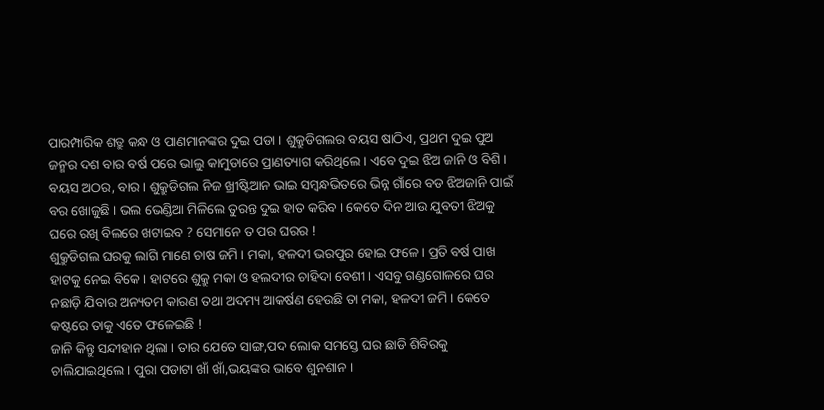ପାରମ୍ପାରିକ ଶତ୍ରୁ କନ୍ଧ ଓ ପାଣମାନଙ୍କର ଦୁଇ ପଡା । ଶୁକ୍ରୁଡିଗଲର ବୟସ ଷାଠିଏ, ପ୍ରଥମ ଦୁଇ ପୁଅ ଜନ୍ମର ଦଶ ବାର ବର୍ଷ ପରେ ଭାଲୁ କାମୁଡାରେ ପ୍ରାଣତ୍ୟାଗ କରିଥିଲେ । ଏବେ ଦୁଇ ଝିଅ ଜାନି ଓ ବିଶି । ବୟସ ଅଠର, ବାର । ଶୁକ୍ରୁଡିଗଲ ନିଜ ଖ୍ରୀଷ୍ଟିଆନ ଭାଇ ସମ୍ବନ୍ଧଭିତରେ ଭିନ୍ନ ଗାଁରେ ବଡ ଝିଅଜାନି ପାଇଁ ବର ଖୋଜୁଛି । ଭଲ ଭେଣ୍ଡିଆ ମିଳିଲେ ତୁରନ୍ତ ଦୁଇ ହାତ କରିବ । କେତେ ଦିନ ଆଉ ଯୁବତୀ ଝିଅକୁ ଘରେ ରଖି ବିଲରେ ଖଟାଇବ ? ସେମାନେ ତ ପର ଘରର !
ଶୁକ୍ରୁଡିଗଲ ଘରକୁ ଲାଗି ମାଣେ ଚାଷ ଜମି । ମକା, ହଳଦୀ ଭରପୁର ହୋଇ ଫଳେ । ପ୍ରତି ବର୍ଷ ପାଖ ହାଟକୁ ନେଇ ବିକେ । ହାଟରେ ଶୁକ୍ରୁ ମକା ଓ ହଲଦୀର ଚାହିଦା ବେଶୀ । ଏସବୁ ଗଣ୍ଡଗୋଳରେ ଘର ନଛାଡ଼ି ଯିବାର ଅନ୍ୟତମ କାରଣ ତଥା ଅଦମ୍ୟ ଆକର୍ଷଣ ହେଉଛି ତା ମକା, ହଳଦୀ ଜମି । କେତେ କଷ୍ଟରେ ତାକୁ ଏତେ ଫଳେଇଛି !
ଜାନି କିନ୍ତୁ ସନ୍ଦୀହାନ ଥିଲା । ତାର ଯେତେ ସାଙ୍ଗ,ପଦ ଲୋକ ସମସ୍ତେ ଘର ଛାଡି ଶିବିରକୁ ଚାଲିଯାଇଥିଲେ । ପୁରା ପଡାଟା ଖାଁ ଖାଁ,ଭୟଙ୍କର ଭାବେ ଶୁନଶାନ ।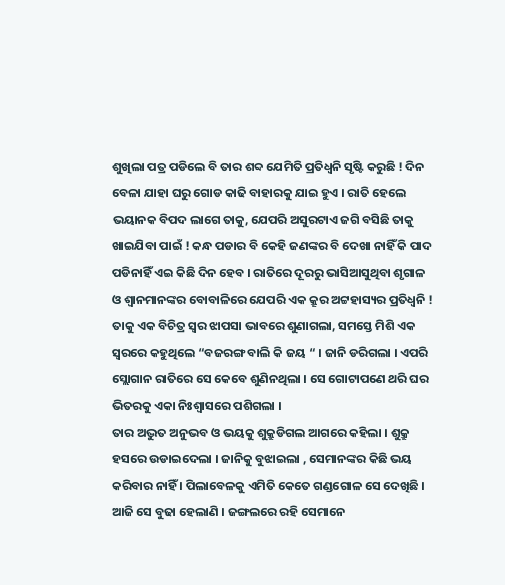ଶୁଖିଲା ପତ୍ର ପଡିଲେ ବି ତାର ଶବ୍ଦ ଯେମିତି ପ୍ରତିଧ୍ଵନି ସୃଷ୍ଟି କରୁଛି ! ଦିନ ବେଳା ଯାହା ଘରୁ ଗୋଡ କାଢି ବାହାରକୁ ଯାଇ ହୁଏ । ରାତି ହେଲେ ଭୟାନକ ବିପଦ ଲାଗେ ତାକୁ, ଯେପରି ଅସୁରଟାଏ ଜଗି ବସିଛି ତାକୁ ଖାଇଯିବା ପାଇଁ ! କନ୍ଧ ପଡାର ବି କେହି ଜଣଙ୍କର ବି ଦେଖା ନାହିଁ କି ପାଦ ପଡିନାହିଁ ଏଇ କିଛି ଦିନ ହେବ । ରାତିରେ ଦୂରରୁ ଭାସିଆସୁଥିବା ଶୃଗାଳ ଓ ଶ୍ଵାନମାନଙ୍କର ବୋବାଳିରେ ଯେପରି ଏକ କ୍ରୂର ଅଟ୍ଟହାସ୍ୟର ପ୍ରତିଧ୍ଵନି ! ତାକୁ ଏକ ବିଚିତ୍ର ସ୍ଵର ଝାପସା ଭାବରେ ଶୁଣାଗଲା, ସମସ୍ତେ ମିଶି ଏକ ସ୍ଵରରେ କହୁଥିଲେ “ବଜରଙ୍ଗ ବାଲି କି ଜୟ “ । ଜାନି ଡରିଗଲା । ଏପରି ସ୍ଲୋଗାନ ରାତିରେ ସେ କେବେ ଶୁଣିନଥିଲା । ସେ ଗୋଟାପଣେ ଥରି ଘର ଭିତରକୁ ଏକା ନିଃଶ୍ଵାସରେ ପଶିଗଲା ।
ତାର ଅଦ୍ଭୁତ ଅନୁଭବ ଓ ଭୟକୁ ଶୁକ୍ରୁଡିଗଲ ଆଗରେ କହିଲା । ଶୁକ୍ରୁ ହସରେ ଉଡାଇଦେଲା । ଜାନିକୁ ବୁଝାଇଲା , ସେମାନଙ୍କର କିଛି ଭୟ କରିବାର ନାହିଁ । ପିଲାବେଳକୁ ଏମିତି କେତେ ଗଣ୍ଡଗୋଳ ସେ ଦେଖିଛି । ଆଜି ସେ ବୁଢା ହେଲାଣି । ଜଙ୍ଗଲରେ ରହି ସେମାନେ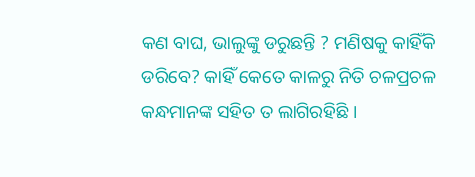କଣ ବାଘ, ଭାଲୁଙ୍କୁ ଡରୁଛନ୍ତି ? ମଣିଷକୁ କାହିଁକି ଡରିବେ? କାହିଁ କେତେ କାଳରୁ ନିତି ଚଳପ୍ରଚଳ କନ୍ଧମାନଙ୍କ ସହିତ ତ ଲାଗିରହିଛି ।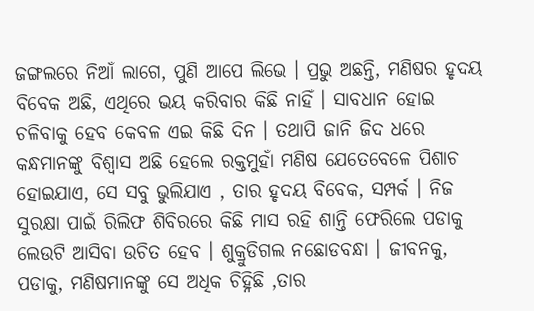ଜଙ୍ଗଲରେ ନିଆଁ ଲାଗେ, ପୁଣି ଆପେ ଲିଭେ । ପ୍ରଭୁ ଅଛନ୍ତି, ମଣିଷର ହୃଦୟ ବିବେକ ଅଛି, ଏଥିରେ ଭୟ କରିବାର କିଛି ନାହିଁ । ସାବଧାନ ହୋଇ ଚଳିବାକୁ ହେବ କେବଳ ଏଇ କିଛି ଦିନ । ତଥାପି ଜାନି ଜିଦ ଧରେ କନ୍ଧମାନଙ୍କୁ ବିଶ୍ୱାସ ଅଛି ହେଲେ ରକ୍ତମୁହାଁ ମଣିଷ ଯେତେବେଳେ ପିଶାଚ ହୋଇଯାଏ, ସେ ସବୁ ଭୁଲିଯାଏ , ତାର ହୃଦୟ ବିବେକ, ସମ୍ପର୍କ । ନିଜ ସୁରକ୍ଷା ପାଇଁ ରିଲିଫ ଶିବିରରେ କିଛି ମାସ ରହି ଶାନ୍ତି ଫେରିଲେ ପଡାକୁ ଲେଉଟି ଆସିବା ଉଚିତ ହେବ । ଶୁକ୍ରୁଡିଗଲ ନଛୋଡବନ୍ଧା । ଜୀବନକୁ, ପଡାକୁ, ମଣିଷମାନଙ୍କୁ ସେ ଅଧିକ ଚିହ୍ନିଛି ,ତାର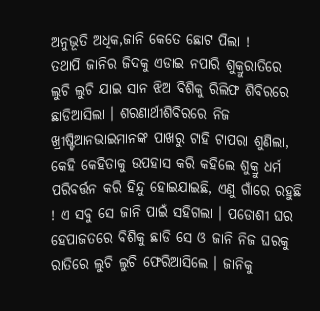ଅନୁଭୂତି ଅଧିକ,ଜାନି କେତେ ଛୋଟ ପିଲା !
ତଥାପି ଜାନିର ଜିଦକୁ ଏଡାଇ ନପାରି ଶୁକ୍ରୁରାତିରେ ଲୁଚି ଲୁଚି ଯାଇ ସାନ ଝିଅ ବିଶିକୁ ରିଲିଫ ଶିବିରରେ ଛାଡିଆସିଲା । ଶରଣାର୍ଥୀଶିବିରରେ ନିଜ ଖ୍ରୀଷ୍ଟିଆନଭାଇମାନଙ୍କ ପାଖରୁ ଟାହି ଟାପରା ଶୁଣିଲା, କେହି କେହିତାକୁ ଉପହାସ କରି କହିଲେ ଶୁକ୍ରୁ ଧର୍ମ ପରିବର୍ତ୍ତନ କରି ହିନ୍ଦୁ ହୋଇଯାଇଛି, ଏଣୁ ଗାଁରେ ରହୁଛି ! ଏ ସବୁ ସେ ଜାନି ପାଇଁ ସହିଗଲା । ପଡୋଶୀ ଘର ହେପାଜତରେ ବିଶିକୁ ଛାଡି ସେ ଓ ଜାନି ନିଜ ଘରକୁ ରାତିରେ ଲୁଚି ଲୁଚି ଫେରିଆସିଲେ । ଜାନିକୁ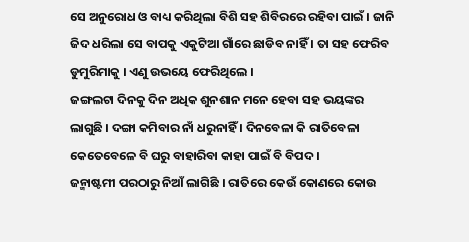ସେ ଅନୁରୋଧ ଓ ବାଧ୍ୟ କରିଥିଲା ବିଶି ସହ ଶିବିରରେ ରହିବା ପାଇଁ । ଜାନି ଜିଦ ଧରିଲା ସେ ବାପକୁ ଏକୁଟିଆ ଗାଁରେ ଛାଡିବ ନାହିଁ । ତା ସହ ଫେରିବ ଡୁମୁରିମାକୁ । ଏଣୁ ଉଭୟେ ଫେରିଥିଲେ ।
ଜଙ୍ଗଲଟା ଦିନକୁ ଦିନ ଅଧିକ ଶୁନଶାନ ମନେ ହେବା ସହ ଭୟଙ୍କର ଲାଗୁଛି । ଦଙ୍ଗା କମିବାର ନାଁ ଧରୁନାହିଁ । ଦିନବେଳା କି ରାତିବେଳା କେତେବେଳେ ବି ଘରୁ ବାହାରିବା କାହା ପାଇଁ ବି ବିପଦ ।
ଜନ୍ମାଷ୍ଟମୀ ପରଠାରୁ ନିଆଁ ଲାଗିଛି । ରାତିରେ କେଉଁ କୋଣରେ କୋଉ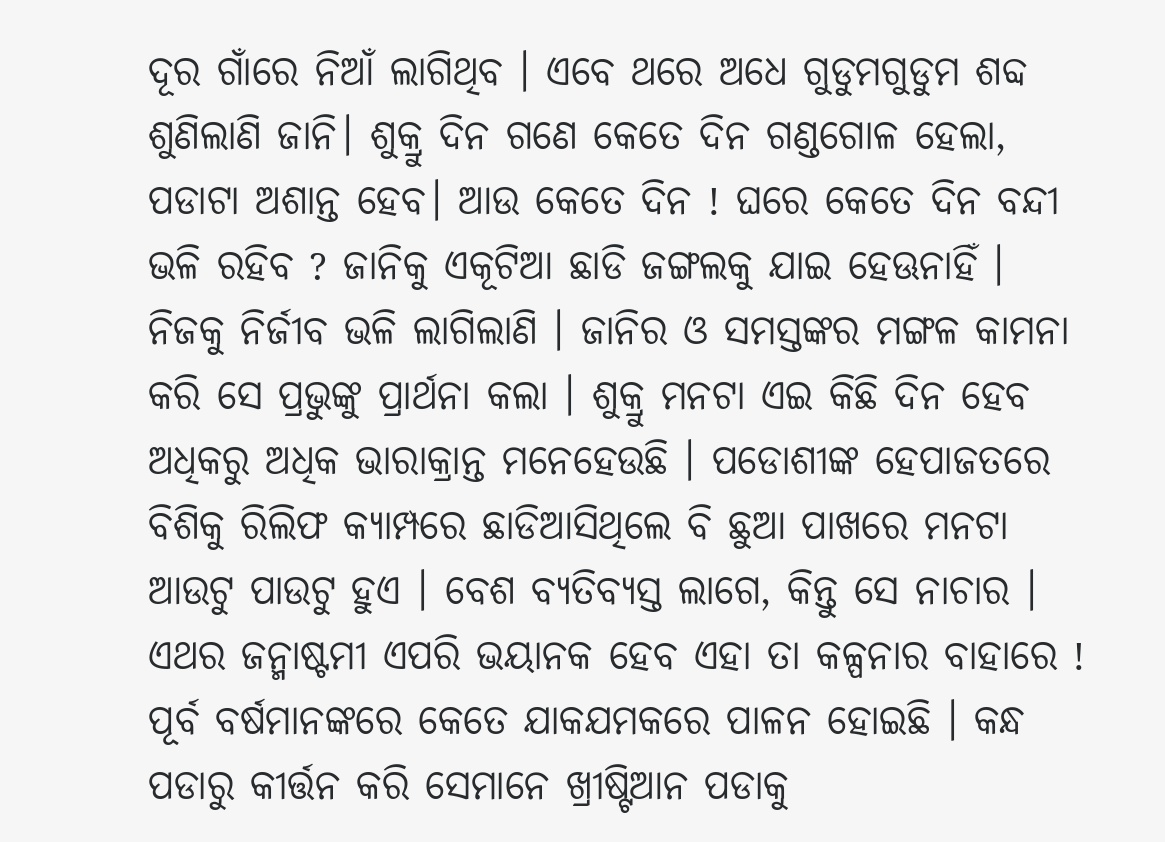ଦୂର ଗାଁରେ ନିଆଁ ଲାଗିଥିବ । ଏବେ ଥରେ ଅଧେ ଗୁଡୁମଗୁଡୁମ ଶବ୍ଦ ଶୁଣିଲାଣି ଜାନି। ଶୁକ୍ରୁ ଦିନ ଗଣେ କେତେ ଦିନ ଗଣ୍ଡଗୋଳ ହେଲା, ପଡାଟା ଅଶାନ୍ତ ହେବ। ଆଉ କେତେ ଦିନ ! ଘରେ କେତେ ଦିନ ବନ୍ଦୀ ଭଳି ରହିବ ? ଜାନିକୁ ଏକୂଟିଆ ଛାଡି ଜଙ୍ଗଲକୁ ଯାଇ ହେଊନାହିଁ । ନିଜକୁ ନିର୍ଜୀବ ଭଳି ଲାଗିଲାଣି । ଜାନିର ଓ ସମସ୍ତଙ୍କର ମଙ୍ଗଳ କାମନା କରି ସେ ପ୍ରଭୁଙ୍କୁ ପ୍ରାର୍ଥନା କଲା । ଶୁକ୍ରୁ ମନଟା ଏଇ କିଛି ଦିନ ହେବ ଅଧିକରୁ ଅଧିକ ଭାରାକ୍ରାନ୍ତ ମନେହେଉଛି । ପଡୋଶୀଙ୍କ ହେପାଜତରେ ବିଶିକୁ ରିଲିଫ କ୍ୟାମ୍ପରେ ଛାଡିଆସିଥିଲେ ବି ଛୁଆ ପାଖରେ ମନଟା ଆଉଟୁ ପାଉଟୁ ହୁଏ । ବେଶ ବ୍ୟତିବ୍ୟସ୍ତ ଲାଗେ, କିନ୍ତୁ ସେ ନାଚାର ।
ଏଥର ଜନ୍ମାଷ୍ଟମୀ ଏପରି ଭୟାନକ ହେବ ଏହା ତା କଳ୍ପନାର ବାହାରେ ! ପୂର୍ବ ବର୍ଷମାନଙ୍କରେ କେତେ ଯାକଯମକରେ ପାଳନ ହୋଇଛି । କନ୍ଧ ପଡାରୁ କୀର୍ତ୍ତନ କରି ସେମାନେ ଖ୍ରୀଷ୍ଟିଆନ ପଡାକୁ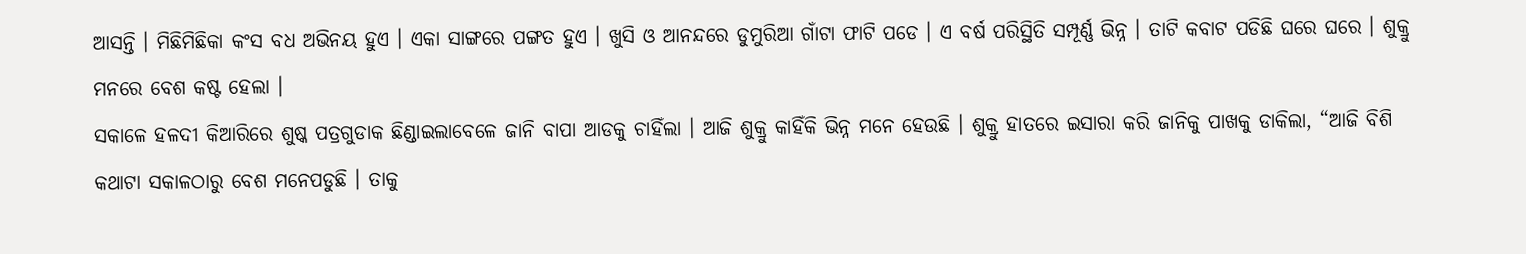ଆସନ୍ତି । ମିଛିମିଛିକା କଂସ ବଧ ଅଭିନୟ ହୁଏ । ଏକା ସାଙ୍ଗରେ ପଙ୍ଗତ ହୁଏ । ଖୁସି ଓ ଆନନ୍ଦରେ ଡୁମୁରିଆ ଗାଁଟା ଫାଟି ପଡେ । ଏ ବର୍ଷ ପରିସ୍ଥିତି ସମ୍ପୂର୍ଣ୍ଣ ଭିନ୍ନ । ତାଟି କବାଟ ପଡିଛି ଘରେ ଘରେ । ଶୁକ୍ରୁ ମନରେ ବେଶ କଷ୍ଟ ହେଲା ।
ସକାଳେ ହଳଦୀ କିଆରିରେ ଶୁଷ୍କ ପତ୍ରଗୁଡାକ ଛିଣ୍ଡାଇଲାବେଳେ ଜାନି ବାପା ଆଡକୁ ଚାହିଁଲା । ଆଜି ଶୁକ୍ରୁ କାହିଁକି ଭିନ୍ନ ମନେ ହେଉଛି । ଶୁକ୍ରୁ ହାତରେ ଇସାରା କରି ଜାନିକୁ ପାଖକୁ ଡାକିଲା, “ଆଜି ବିଶି କଥାଟା ସକାଳଠାରୁ ବେଶ ମନେପଡୁଛି । ତାକୁ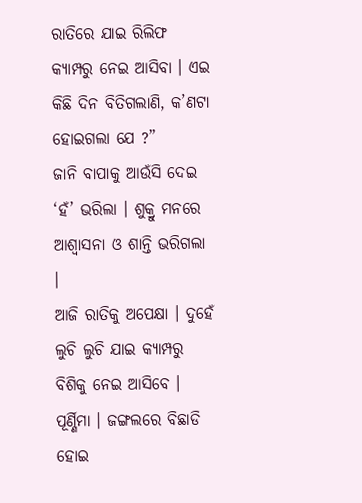ରାତିରେ ଯାଇ ରିଲିଫ କ୍ୟାମ୍ପରୁ ନେଇ ଆସିବା । ଏଇ କିଛି ଦିନ ବିତିଗଲାଣି, କ’ଣଟା ହୋଇଗଲା ଯେ ?”
ଜାନି ବାପାକୁ ଆଉଁସି ଦେଇ ‘ହଁ’ ଭରିଲା । ଶୁକ୍ରୁ ମନରେ ଆଶ୍ଵାସନା ଓ ଶାନ୍ତି ଭରିଗଲା ।
ଆଜି ରାତିକୁ ଅପେକ୍ଷା । ଦୁହେଁ ଲୁଚି ଲୁଚି ଯାଇ କ୍ୟାମ୍ପରୁ ବିଶିକୁ ନେଇ ଆସିବେ ।
ପୂର୍ଣ୍ଣିମା । ଜଙ୍ଗଲରେ ବିଛାଡି ହୋଇ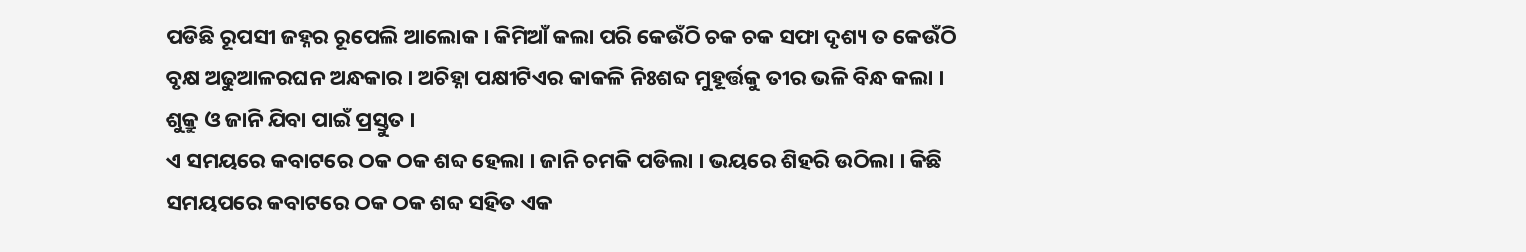ପଡିଛି ରୂପସୀ ଜହ୍ନର ରୂପେଲି ଆଲୋକ । କିମିଆଁ କଲା ପରି କେଉଁଠି ଚକ ଚକ ସଫା ଦୃଶ୍ୟ ତ କେଉଁଠି ବୃକ୍ଷ ଅଢୁଆଳରଘନ ଅନ୍ଧକାର । ଅଚିହ୍ନା ପକ୍ଷୀଟିଏର କାକଳି ନିଃଶବ୍ଦ ମୁହୂର୍ତ୍ତକୁ ତୀର ଭଳି ବିନ୍ଧ କଲା ।
ଶୁକ୍ରୁ ଓ ଜାନି ଯିବା ପାଇଁ ପ୍ରସ୍ତୁତ ।
ଏ ସମୟରେ କବାଟରେ ଠକ ଠକ ଶବ୍ଦ ହେଲା । ଜାନି ଚମକି ପଡିଲା । ଭୟରେ ଶିହରି ଉଠିଲା । କିଛି ସମୟପରେ କବାଟରେ ଠକ ଠକ ଶବ୍ଦ ସହିତ ଏକ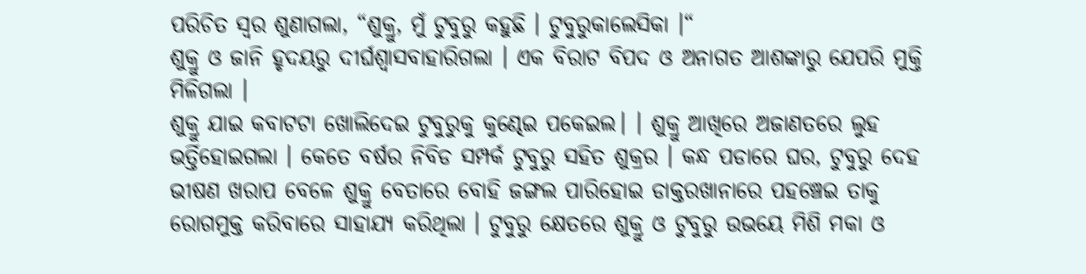ପରିଚିତ ସ୍ଵର ଶୁଣାଗଲା, “ଶୁକ୍ରୁ, ମୁଁ ଟୁବୁରୁ କହୁଛି । ଟୁବୁରୁକାଲେସିକା ।“
ଶୁକ୍ରୁ ଓ ଜାନି ହୃଦୟରୁ ଦୀର୍ଘଶ୍ଵାସବାହାରିଗଲା । ଏକ ବିରାଟ ବିପଦ ଓ ଅନାଗତ ଆଶଙ୍କାରୁ ଯେପରି ମୁକ୍ତି ମିଳିଗଲା ।
ଶୁକ୍ରୁ ଯାଇ କବାଟଟା ଖୋଲିଦେଇ ଟୁବୁରୁକୁ କୁଣ୍ଢେଇ ପକେଇଲ। । ଶୁକ୍ରୁ ଆଖିରେ ଅଜାଣତରେ ଲୁହ ଭର୍ତ୍ତିହୋଇଗଲା । କେତେ ବର୍ଷର ନିବିଡ ସମ୍ପର୍କ ଟୁବୁରୁ ସହିତ ଶୁକ୍ରର । କନ୍ଧ ପଡାରେ ଘର, ଟୁବୁରୁ ଦେହ ଭୀଷଣ ଖରାପ ବେଳେ ଶୁକ୍ରୁ ବେତାରେ ବୋହି ଜଙ୍ଗଲ ପାରିହୋଇ ଡାକ୍ତରଖାନାରେ ପହଞ୍ଚେଇ ତାକୁ ରୋଗମୁକ୍ତ କରିବାରେ ସାହାଯ୍ୟ କରିଥିଲା । ଟୁବୁରୁ କ୍ଷେତରେ ଶୁକ୍ରୁ ଓ ଟୁବୁରୁ ଉଭୟେ ମିଶି ମକା ଓ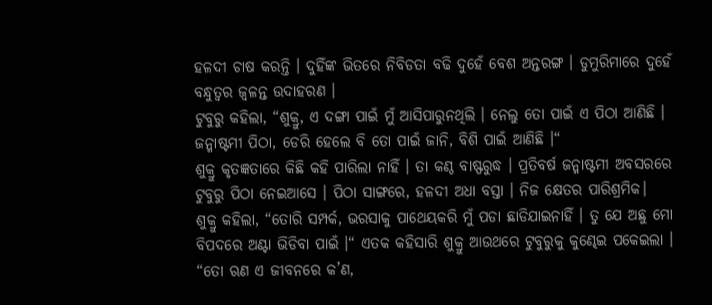ହଳଦୀ ଚାଷ କରନ୍ତି । ଦୁହିଁଙ୍କ ଭିତରେ ନିବିଡତା ବଢି ଦୁହେଁ ବେଶ ଅନ୍ତରଙ୍ଗ । ଡୁମୁରିମାରେ ଦୁହେଁ ବନ୍ଧୁତ୍ଵର ଜ୍ଵଳନ୍ତ ଉଦାହରଣ ।
ଟୁବୁରୁ କହିଲା, “ଶୁକ୍ରୁ, ଏ ଦଙ୍ଗା ପାଇଁ ମୁଁ ଆସିପାରୁନଥିଲି । ନେଲୁ ତୋ ପାଇଁ ଏ ପିଠା ଆଣିଛି । ଜନ୍ମାଷ୍ଟମୀ ପିଠା, ଡେରି ହେଲେ ବି ତୋ ପାଇଁ ଜାନି, ବିଶି ପାଇଁ ଆଣିଛି ।“
ଶୁକ୍ରୁ କୃତଜ୍ଞତାରେ କିଛି କହି ପାରିଲା ନାହିଁ । ତା କଣ୍ଠ ବାଷ୍ଫରୁଦ୍ଧ । ପ୍ରତିବର୍ଷ ଜନ୍ମାଷ୍ଟମୀ ଅବସରରେ ଟୁବୁରୁ ପିଠା ନେଇଆସେ । ପିଠା ସାଙ୍ଗରେ, ହଳଦୀ ଅଧା ବସ୍ତା । ନିଜ କ୍ଷେତର ପାରିଶ୍ରମିକ।
ଶୁକ୍ରୁ କହିଲା, “ତୋରି ସମ୍ପର୍କ, ଭରସାକୁ ପାଥେୟକରି ମୁଁ ପଡା ଛାଡିଯାଇନାହିଁ । ତୁ ଯେ ଅଛୁ ମୋ ବିପଦରେ ଅଣ୍ଟା ଭିଡିବା ପାଇଁ ।“ ଏତକ କହିସାରି ଶୁକ୍ରୁ ଆଉଥରେ ଟୁବୁରୁକୁ କୁଣ୍ଢେଇ ପକେଇଲା ।
“ତୋ ଋଣ ଏ ଜୀବନରେ କ’ଣ,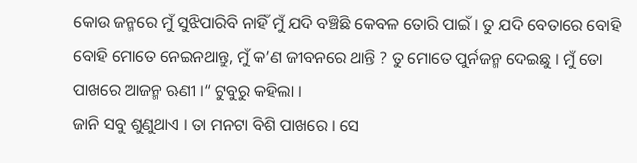କୋଉ ଜନ୍ମରେ ମୁଁ ସୁଝିପାରିବି ନାହିଁ ମୁଁ ଯଦି ବଞ୍ଚିଛି କେବଳ ତୋରି ପାଇଁ । ତୁ ଯଦି ବେତାରେ ବୋହି ବୋହି ମୋତେ ନେଇନଥାନ୍ତୁ, ମୁଁ କ’ଣ ଜୀବନରେ ଥାନ୍ତି ? ତୁ ମୋତେ ପୁର୍ନଜନ୍ମ ଦେଇଛୁ । ମୁଁ ତୋ ପାଖରେ ଆଜନ୍ମ ଋଣୀ ।“ ଟୁବୁରୁ କହିଲା ।
ଜାନି ସବୁ ଶୁଣୁଥାଏ । ତା ମନଟା ବିଶି ପାଖରେ । ସେ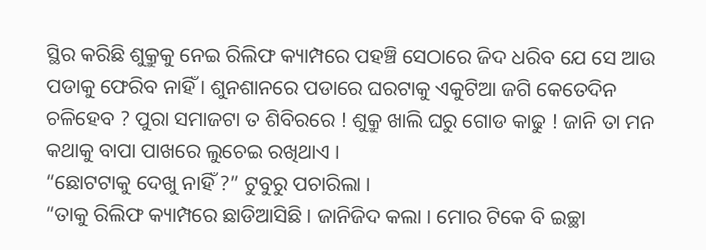ସ୍ଥିର କରିଛି ଶୁକ୍ରୁକୁ ନେଇ ରିଲିଫ କ୍ୟାମ୍ପରେ ପହଞ୍ଚି ସେଠାରେ ଜିଦ ଧରିବ ଯେ ସେ ଆଉ ପଡାକୁ ଫେରିବ ନାହିଁ । ଶୁନଶାନରେ ପଡାରେ ଘରଟାକୁ ଏକୁଟିଆ ଜଗି କେତେଦିନ ଚଳିହେବ ? ପୁରା ସମାଜଟା ତ ଶିବିରରେ ! ଶୁକ୍ରୁ ଖାଲି ଘରୁ ଗୋଡ କାଢୁ ! ଜାନି ତା ମନ କଥାକୁ ବାପା ପାଖରେ ଲୁଚେଇ ରଖିଥାଏ ।
“ଛୋଟଟାକୁ ଦେଖୁ ନାହିଁ ?” ଟୁବୁରୁ ପଚାରିଲା ।
“ତାକୁ ରିଲିଫ କ୍ୟାମ୍ପରେ ଛାଡିଆସିଛି । ଜାନିଜିଦ କଲା । ମୋର ଟିକେ ବି ଇଚ୍ଛା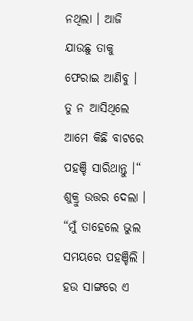ନଥିଲା । ଆଜି ଯାଉଛୁ ତାକୁ ଫେରାଇ ଆଣିବୁ । ତୁ ନ ଆସିଥିଲେ ଆମେ କିଛି ବାଟରେ ପହଞ୍ଚି ସାରିଥାନ୍ତୁ ।“ ଶୁକ୍ରୁ ଉତ୍ତର ଦେଲା ।
“ମୁଁ ତାହେଲେ ଭୁଲ ସମୟରେ ପହଞ୍ଚିଲି । ହଉ ସାଙ୍ଗରେ ଏ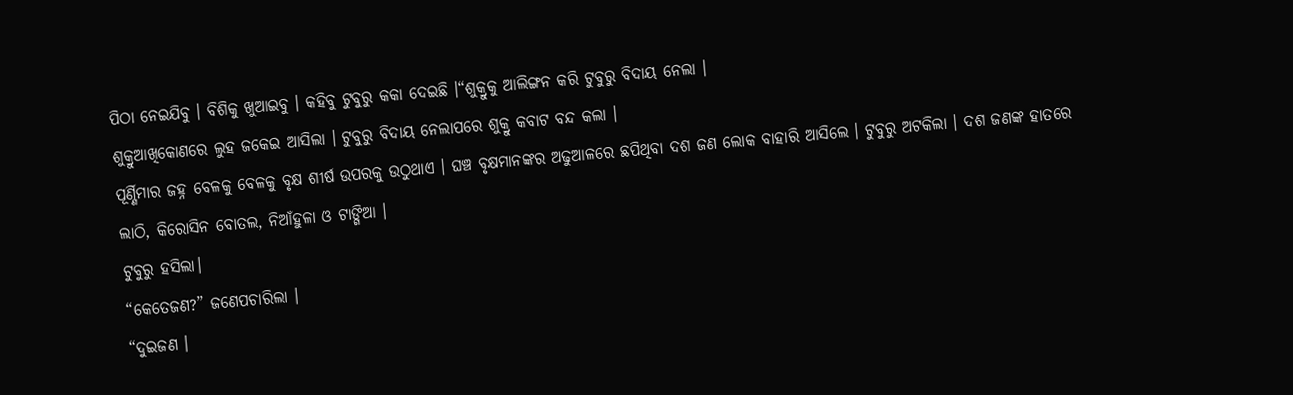ପିଠା ନେଇଯିବୁ । ବିଶିକୁ ଖୁଆଇବୁ । କହିବୁ ଟୁବୁରୁ କକା ଦେଇଛି ।“ଶୁକ୍ରୁକୁ ଆଲିଙ୍ଗନ କରି ଟୁବୁରୁ ବିଦାୟ ନେଲା ।
ଶୁକ୍ରୁଆଖିକୋଣରେ ଲୁହ ଜକେଇ ଆସିଲା । ଟୁବୁରୁ ବିଦାୟ ନେଲାପରେ ଶୁକ୍ରୁ କବାଟ ବନ୍ଦ କଲା ।
ପୂର୍ଣ୍ଣିମାର ଜହ୍ନ ବେଳକୁ ବେଳକୁ ବୃକ୍ଷ ଶୀର୍ଷ ଉପରକୁ ଉଠୁଥାଏ । ଘଞ୍ଚ ବୃକ୍ଷମାନଙ୍କର ଅଢୁଆଳରେ ଛପିଥିବା ଦଶ ଜଣ ଲୋକ ବାହାରି ଆସିଲେ । ଟୁବୁରୁ ଅଟକିଲା । ଦଶ ଜଣଙ୍କ ହାତରେ ଲାଠି, କିରୋସିନ ବୋତଲ, ନିଆଁହୁଳା ଓ ଟାଙ୍ଗିଆ ।
ଟୁବୁରୁ ହସିଲା।
“କେତେଜଣ?” ଜଣେପଚାରିଲା ।
“ଦୁଇଜଣ ।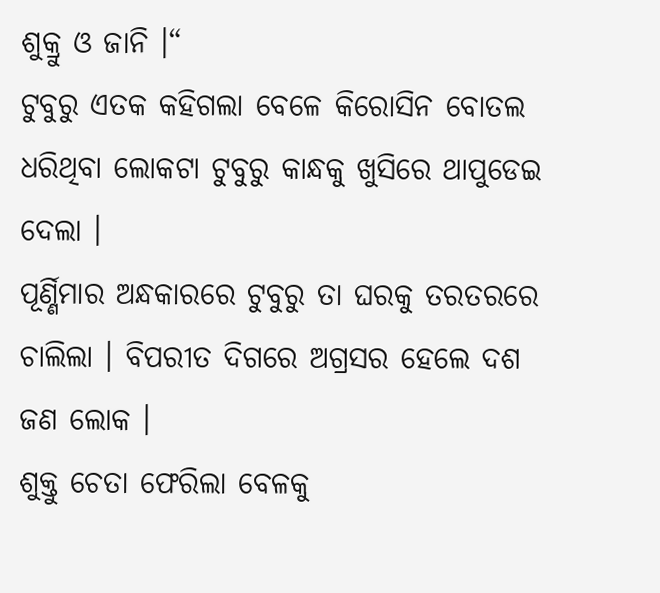ଶୁକ୍ରୁ ଓ ଜାନି ।“
ଟୁବୁରୁ ଏତକ କହିଗଲା ବେଳେ କିରୋସିନ ବୋତଲ ଧରିଥିବା ଲୋକଟା ଟୁବୁରୁ କାନ୍ଧକୁ ଖୁସିରେ ଥାପୁଡେଇ ଦେଲା ।
ପୂର୍ଣ୍ଣିମାର ଅନ୍ଧକାରରେ ଟୁବୁରୁ ତା ଘରକୁ ତରତରରେ ଚାଲିଲା । ବିପରୀତ ଦିଗରେ ଅଗ୍ରସର ହେଲେ ଦଶ ଜଣ ଲୋକ ।
ଶୁକ୍ତୁ ଚେତା ଫେରିଲା ବେଳକୁ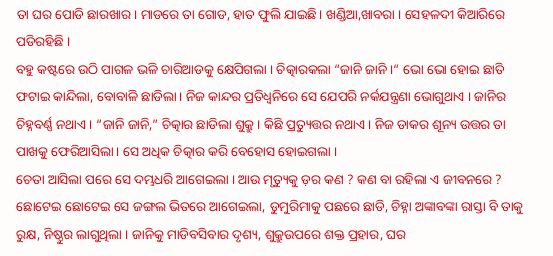ତା ଘର ପୋଡି ଛାରଖାର। ମାଡରେ ତା ଗୋଡ, ହାତ ଫୁଲି ଯାଇଛି। ଖଣ୍ଡିଆ,ଖାବରା । ସେହଳଦୀ କିଆରିରେ ପଡିରହିଛି ।
ବହୁ କଷ୍ଟରେ ଉଠି ପାଗଳ ଭଳି ଚାରିଆଡକୁ କ୍ଷେପିଗଲା । ଚିତ୍କାରକଲା “ଜାନି ଜାନି ।“ ଭୋ ଭୋ ହୋଇ ଛାତି ଫଟାଇ କାନ୍ଦିଲା, ବୋବାଳି ଛାଡିଲା । ନିଜ କାନ୍ଦର ପ୍ରତିଧ୍ୱନିରେ ସେ ଯେପରି ନର୍କଯନ୍ତ୍ରଣା ଭୋଗୁଥାଏ । ଜାନିର ଚିହ୍ନବର୍ଣ୍ଣ ନଥାଏ । “ଜାନି ଜାନି,” ଚିତ୍କାର ଛାଡିଲା ଶୁକ୍ରୁ । କିଛି ପ୍ରତ୍ୟୁତ୍ତର ନଥାଏ । ନିଜ ଡାକର ଶୂନ୍ୟ ଉତ୍ତର ତା ପାଖକୁ ଫେରିଆସିଲା। ସେ ଅଧିକ ଚିତ୍କାର କରି ବେହୋସ ହୋଇଗଲା ।
ଚେତା ଆସିଲା ପରେ ସେ ଦମ୍ଭଧରି ଆଗେଇଲା । ଆଉ ମୃତ୍ୟୁକୁ ଡ଼ର କଣ ? କଣ ବା ରହିଲା ଏ ଜୀବନରେ ? ଛୋଟେଇ ଛୋଟେଇ ସେ ଜଙ୍ଗଲ ଭିତରେ ଆଗେଇଲା, ଡୁମୁରିମାକୁ ପଛରେ ଛାଡି, ଚିହ୍ନା ଅଙ୍କାବଙ୍କା ରାସ୍ତା ବି ତାକୁ ରୁକ୍ଷ, ନିଷ୍ଠୁର ଲାଗୁଥିଲା । ଜାନିକୁ ମାଡିବସିବାର ଦୃଶ୍ୟ, ଶୁକ୍ରୁଉପରେ ଶକ୍ତ ପ୍ରହାର, ଘର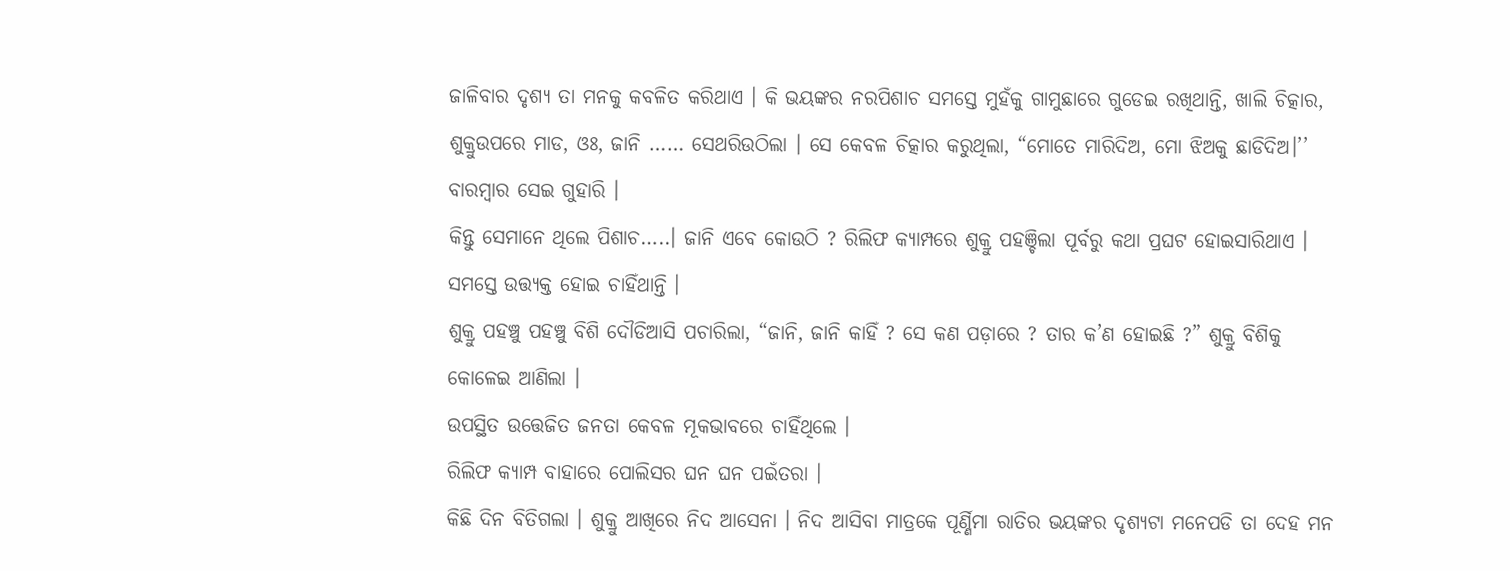ଜାଳିବାର ଦୃଶ୍ୟ ତା ମନକୁ କବଳିତ କରିଥାଏ । କି ଭୟଙ୍କର ନରପିଶାଚ ସମସ୍ତେ ମୁହଁକୁ ଗାମୁଛାରେ ଗୁଡେଇ ରଖିଥାନ୍ତି, ଖାଲି ଚିତ୍କାର, ଶୁକ୍ରୁଉପରେ ମାଡ, ଓଃ, ଜାନି …… ସେଥରିଉଠିଲା । ସେ କେବଳ ଚିତ୍କାର କରୁଥିଲା, “ମୋତେ ମାରିଦିଅ, ମୋ ଝିଅକୁ ଛାଡିଦିଅ।’’ ବାରମ୍ବାର ସେଇ ଗୁହାରି ।
କିନ୍ତୁ ସେମାନେ ଥିଲେ ପିଶାଚ…..। ଜାନି ଏବେ କୋଉଠି ? ରିଲିଫ କ୍ୟାମ୍ପରେ ଶୁକ୍ରୁ ପହଞ୍ଚିଲା ପୂର୍ବରୁ କଥା ପ୍ରଘଟ ହୋଇସାରିଥାଏ । ସମସ୍ତେ ଉତ୍ତ୍ୟକ୍ତ ହୋଇ ଚାହିଁଥାନ୍ତି ।
ଶୁକ୍ରୁ ପହଞ୍ଚୁ ପହଞ୍ଚୁ ବିଶି ଦୌଡିଆସି ପଚାରିଲା, “ଜାନି, ଜାନି କାହିଁ ? ସେ କଣ ପଡ଼ାରେ ? ତାର କ’ଣ ହୋଇଛି ?” ଶୁକ୍ରୁ ବିଶିକୁ କୋଳେଇ ଆଣିଲା ।
ଉପସ୍ଥିତ ଉତ୍ତେଜିତ ଜନତା କେବଳ ମୂକଭାବରେ ଚାହିଁଥିଲେ ।
ରିଲିଫ କ୍ୟାମ୍ପ ବାହାରେ ପୋଲିସର ଘନ ଘନ ପଇଁତରା ।
କିଛି ଦିନ ବିତିଗଲା । ଶୁକ୍ରୁ ଆଖିରେ ନିଦ ଆସେନା । ନିଦ ଆସିବା ମାତ୍ରକେ ପୂର୍ଣ୍ଣିମା ରାତିର ଭୟଙ୍କର ଦୃଶ୍ୟଟା ମନେପଡି ତା ଦେହ ମନ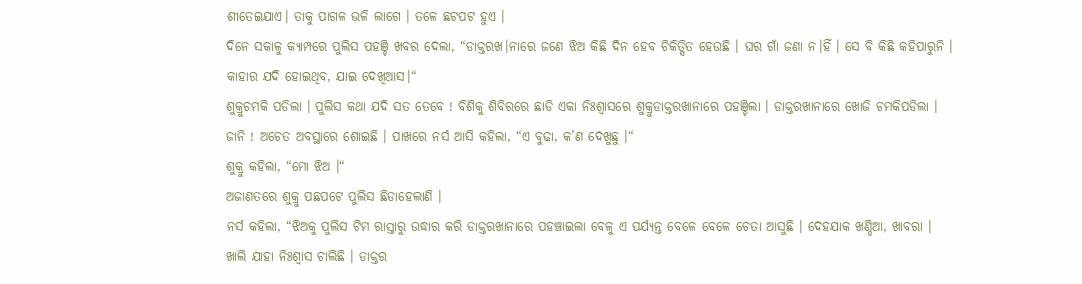ଶୀତେଇଯାଏ। ତାକୁ ପାଗଳ ଭଳି ଲାଗେ । ତଳେ ଛଟପଟ ହୁଏ ।
ଦିନେ ସକାଳୁ କ୍ୟାମ୍ପରେ ପୁଲିସ ପହଞ୍ଚି ଖବର ଦେଲା, “ଡାକ୍ତରଖ।ନାରେ ଜଣେ ଝିଅ କିଛି ଦିନ ହେବ ଚିକିତ୍ସିତ ହେଉଛି । ଘର ଗାଁ ଜଣା ନ।ହିଁ । ସେ ବି କିଛି କହିପାରୁନି । କାହାର ଯଦି ହୋଇଥିବ, ଯାଇ ଦେଖିଆସ।“
ଶୁକ୍ରୁଚମକି ପଡିଲା । ପୁଲିସ କଥା ଯଦି ସତ ତେବେ ! ବିଶିକୁ ଶିବିରରେ ଛାଡି ଏକା ନିଃଶ୍ଵାସରେ ଶୁକ୍ରୁଡାକ୍ତରଖାନାରେ ପହଞ୍ଚିଲା । ଡାକ୍ତରଖାନାରେ ଖୋଜି ଚମକିପଡିଲା । ଜାନି ! ଅଚେତ ଅବସ୍ଥାରେ ଶୋଇଛି । ପାଖରେ ନର୍ସ ଆସି କହିଲା, “ଏ ବୁଢା, କ’ଣ ଦେଖୁଛୁ ।“
ଶୁକ୍ରୁ କହିଲା, “ମୋ ଝିଅ ।“
ଅଜାଣତରେ ଶୁକ୍ରୁ ପଛପଟେ ପୁଲିସ ଛିଡାହେଲାଣି ।
ନର୍ସ କହିଲା, “ଝିଅକୁ ପୁଲିସ ଟିମ ରାସ୍ତାରୁ ଉଦ୍ଧାର କରି ଡାକ୍ତରଖାନାରେ ପହଞ୍ଚାଇଲା ବେଳୁ ଏ ପର୍ଯ୍ୟନ୍ତ ବେଳେ ବେଳେ ଚେତା ଆସୁଛି । ଦେହଯାକ ଖଣ୍ଡିଆ, ଖାବରା । ଖାଲି ଯାହା ନିଃଶ୍ଵାସ ଚାଲିଛି । ଡାକ୍ତର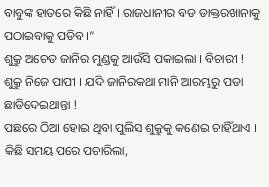ବାବୁଙ୍କ ହାତରେ କିଛି ନାହିଁ । ରାଜଧାନୀର ବଡ ଡାକ୍ତରଖାନାକୁ ପଠାଇବାକୁ ପଡିବ ।“
ଶୁକ୍ରୁ ଅଚେତ ଜାନିର ମୁଣ୍ଡକୁ ଆଉଁସି ପକାଇଲା । ବିଚାରୀ ! ଶୁକ୍ରୁ ନିଜେ ପାପୀ । ଯଦି ଜାନିରକଥା ମାନି ଆରମ୍ଭରୁ ପଡା ଛାଡିଦେଇଥାନ୍ତା !
ପଛରେ ଠିଆ ହୋଇ ଥିବା ପୁଲିସ ଶୁକ୍ରୁକୁ କଣେଇ ଚାହିଁଥାଏ । କିଛି ସମୟ ପରେ ପଚାରିଲା,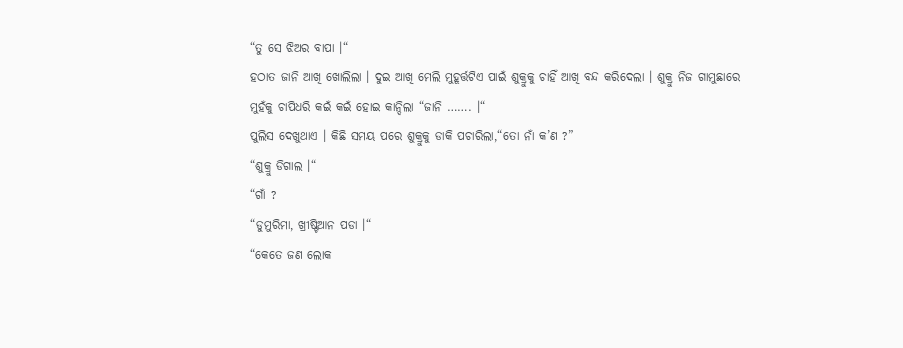“ତୁ ସେ ଝିଅର ବାପା ।“
ହଠାତ ଜାନି ଆଖି ଖୋଲିଲା । ଦୁଇ ଆଖି ମେଲି ମୁହୂର୍ତ୍ତଟିଏ ପାଇଁ ଶୁକ୍ରୁକୁ ଚାହିଁ ଆଖି ବନ୍ଦ କରିଦେଲା । ଶୁକ୍ରୁ ନିଜ ଗାମୁଛାରେ ମୁହଁକୁ ଚାପିଧରି କଇଁ କଇଁ ହୋଇ କାନ୍ଦିଲା “ଜାନି ……. ।“
ପୁଲିସ ଦେଖୁଥାଏ । କିଛି ସମୟ ପରେ ଶୁକ୍ରୁକୁ ଡାକି ପଚାରିଲା,“ତୋ ନାଁ କ’ଣ ?”
“ଶୁକ୍ରୁ ଡିଗାଲ ।“
“ଗାଁ ?
“ଡୁମୁରିମା, ଖ୍ରୀଷ୍ଟିଆନ ପଡା ।“
“କେତେ ଜଣ ଲୋକ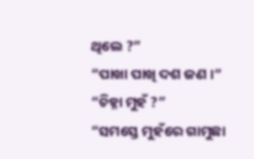ଥିଲେ ?”
“ପାଖା ପାଖି ଦଶ ଜଣ ।“
“ଚିହ୍ନା ମୁହଁ ?”
“ସମସ୍ତେ ମୁହଁରେ ଗାମୁଛା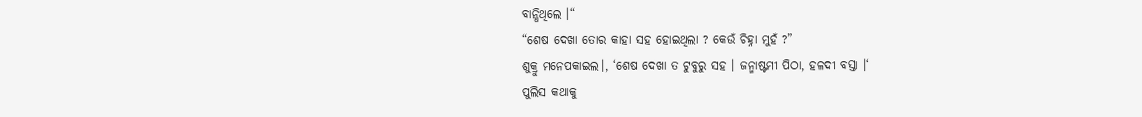ବାନ୍ଧିଥିଲେ ।“
“ଶେଷ ଦେଖା ତୋର କାହା ସହ ହୋଇଥିଲା ? କେଉଁ ଚିହ୍ନା ମୁହଁ ?”
ଶୁକ୍ରୁ ମନେପକାଇଲ।, ‘ଶେଷ ଦେଖା ତ ଟୁବୁରୁ ସହ । ଜନ୍ମାଷ୍ଟମୀ ପିଠା, ହଳଦୀ ବସ୍ତା ।‘
ପୁଲିସ କଥାକୁ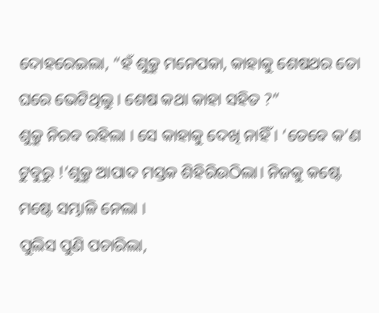ଦୋହରେଇଲା, “ହଁ ଶୁକ୍ରୁ ମନେପକା, କାହାକୁ ଶେଷଥର ତୋ ଘରେ ଭେଟିଥିଲୁ । ଶେଷ କଥା କାହା ସହିତ ?”
ଶୁକ୍ରୁ ନିରବ ରହିଲା । ସେ କାହାକୁ ଦେଖି ନାହିଁ । ‘ତେବେ କ’ଣ ଟୁବୁରୁ !’ଶୁକ୍ରୁ ଆପାଦ ମସ୍ତକ ଶିହିରିଉଠିଲା। ନିଜକୁ କଷ୍ଟେ ମଷ୍ଟେ ସମ୍ଭାଳି ନେଲା ।
ପୁଲିସ ପୁଣି ପଚାରିଲା,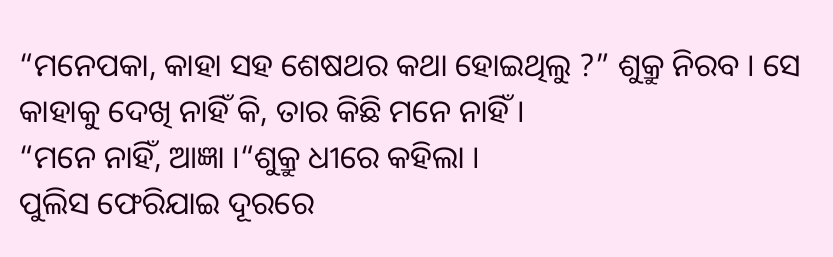“ମନେପକା, କାହା ସହ ଶେଷଥର କଥା ହୋଇଥିଲୁ ?” ଶୁକ୍ରୁ ନିରବ । ସେ କାହାକୁ ଦେଖି ନାହିଁ କି, ତାର କିଛି ମନେ ନାହିଁ ।
“ମନେ ନାହିଁ, ଆଜ୍ଞା ।“ଶୁକ୍ରୁ ଧୀରେ କହିଲା ।
ପୁଲିସ ଫେରିଯାଇ ଦୂରରେ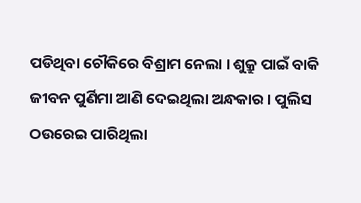ପଡିଥିବା ଚୌକିରେ ବିଶ୍ରାମ ନେଲା । ଶୁକ୍ରୁ ପାଇଁ ବାକି ଜୀବନ ପୁର୍ଣିମା ଆଣି ଦେଇଥିଲା ଅନ୍ଧକାର । ପୁଲିସ ଠଉରେଇ ପାରିଥିଲା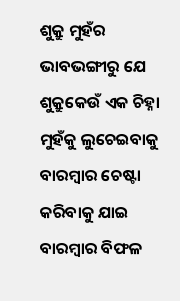ଶୁକ୍ରୁ ମୁହଁର ଭାବଭଙ୍ଗୀରୁ ଯେ ଶୁକ୍ରୁକେଉଁ ଏକ ଚିହ୍ନା ମୁହଁକୁ ଲୁଚେଇବାକୁ ବାରମ୍ବାର ଚେଷ୍ଟା କରିବାକୁ ଯାଇ ବାରମ୍ବାର ବିଫଳ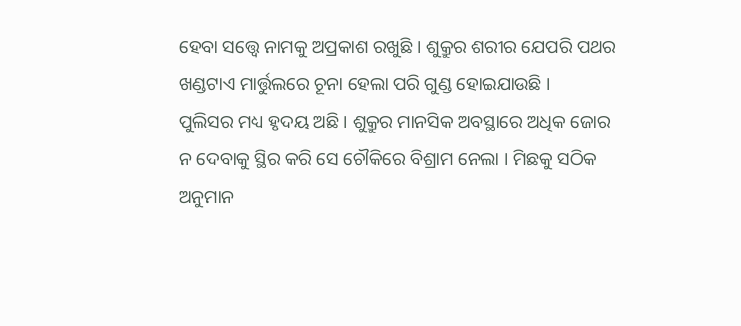ହେବା ସତ୍ତ୍ୱେ ନାମକୁ ଅପ୍ରକାଶ ରଖୁଛି । ଶୁକ୍ରୁର ଶରୀର ଯେପରି ପଥର ଖଣ୍ଡଟାଏ ମାର୍ତ୍ତୁଲରେ ଚୂନା ହେଲା ପରି ଗୁଣ୍ଡ ହୋଇଯାଉଛି ।
ପୁଲିସର ମଧ୍ୟ ହୃଦୟ ଅଛି । ଶୁକ୍ରୁର ମାନସିକ ଅବସ୍ଥାରେ ଅଧିକ ଜୋର ନ ଦେବାକୁ ସ୍ଥିର କରି ସେ ଚୌକିରେ ବିଶ୍ରାମ ନେଲା । ମିଛକୁ ସଠିକ ଅନୁମାନ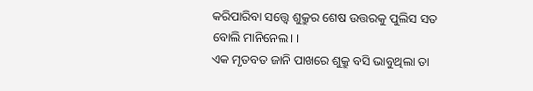କରିପାରିବା ସତ୍ତ୍ୱେ ଶୁକ୍ରୁର ଶେଷ ଉତ୍ତରକୁ ପୁଲିସ ସତ ବୋଲି ମାନିନେଲ। ।
ଏକ ମୃତବତ ଜାନି ପାଖରେ ଶୁକ୍ରୁ ବସି ଭାବୁଥିଲା ତା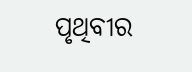ପୃଥିବୀର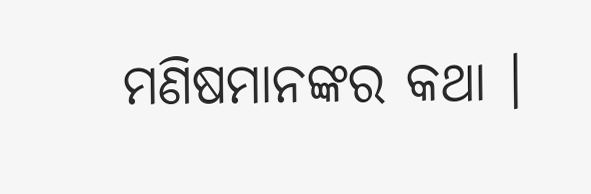ମଣିଷମାନଙ୍କର କଥା ।